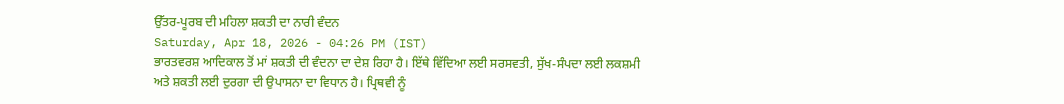ਉੱਤਰ-ਪੂਰਬ ਦੀ ਮਹਿਲਾ ਸ਼ਕਤੀ ਦਾ ਨਾਰੀ ਵੰਦਨ
Saturday, Apr 18, 2026 - 04:26 PM (IST)
ਭਾਰਤਵਰਸ਼ ਆਦਿਕਾਲ ਤੋਂ ਮਾਂ ਸ਼ਕਤੀ ਦੀ ਵੰਦਨਾ ਦਾ ਦੇਸ਼ ਰਿਹਾ ਹੈ। ਇੱਥੇ ਵਿੱਦਿਆ ਲਈ ਸਰਸਵਤੀ, ਸੁੱਖ-ਸੰਪਦਾ ਲਈ ਲਕਸ਼ਮੀ ਅਤੇ ਸ਼ਕਤੀ ਲਈ ਦੁਰਗਾ ਦੀ ਉਪਾਸਨਾ ਦਾ ਵਿਧਾਨ ਹੈ। ਪ੍ਰਿਥਵੀ ਨੂੰ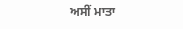ਅਸੀਂ ਮਾਤਾ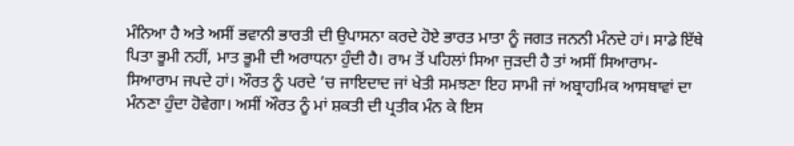ਮੰਨਿਆ ਹੈ ਅਤੇ ਅਸੀਂ ਭਵਾਨੀ ਭਾਰਤੀ ਦੀ ਉਪਾਸਨਾ ਕਰਦੇ ਹੋਏ ਭਾਰਤ ਮਾਤਾ ਨੂੰ ਜਗਤ ਜਨਨੀ ਮੰਨਦੇ ਹਾਂ। ਸਾਡੇ ਇੱਥੇ ਪਿਤਾ ਭੂਮੀ ਨਹੀਂ, ਮਾਤ ਭੂਮੀ ਦੀ ਅਰਾਧਨਾ ਹੁੰਦੀ ਹੈ। ਰਾਮ ਤੋਂ ਪਹਿਲਾਂ ਸਿਆ ਜੁੜਦੀ ਹੈ ਤਾਂ ਅਸੀਂ ਸਿਆਰਾਮ-ਸਿਆਰਾਮ ਜਪਦੇ ਹਾਂ। ਔਰਤ ਨੂੰ ਪਰਦੇ ’ਚ ਜਾਇਦਾਦ ਜਾਂ ਖੇਤੀ ਸਮਝਣਾ ਇਹ ਸਾਮੀ ਜਾਂ ਅਬ੍ਰਾਹਮਿਕ ਆਸਥਾਵਾਂ ਦਾ ਮੰਨਣਾ ਹੁੰਦਾ ਹੋਵੇਗਾ। ਅਸੀਂ ਔਰਤ ਨੂੰ ਮਾਂ ਸ਼ਕਤੀ ਦੀ ਪ੍ਰਤੀਕ ਮੰਨ ਕੇ ਇਸ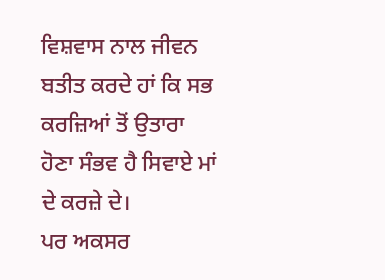ਵਿਸ਼ਵਾਸ ਨਾਲ ਜੀਵਨ ਬਤੀਤ ਕਰਦੇ ਹਾਂ ਕਿ ਸਭ ਕਰਜ਼ਿਆਂ ਤੋਂ ਉਤਾਰਾ ਹੋਣਾ ਸੰਭਵ ਹੈ ਸਿਵਾਏ ਮਾਂ ਦੇ ਕਰਜ਼ੇ ਦੇ।
ਪਰ ਅਕਸਰ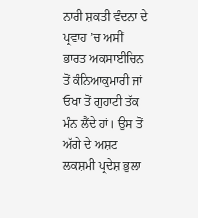ਨਾਰੀ ਸ਼ਕਤੀ ਵੰਦਨਾ ਦੇ ਪ੍ਰਵਾਹ ’ਚ ਅਸੀਂ ਭਾਰਤ ਅਕਸਾਈਚਿਨ ਤੋਂ ਕੰਨਿਆਕੁਮਾਰੀ ਜਾਂ ਓਖਾ ਤੋਂ ਗੁਹਾਟੀ ਤੱਕ ਮੰਨ ਲੈਂਦੇ ਹਾਂ। ਉਸ ਤੋਂ ਅੱਗੇ ਦੇ ਅਸ਼ਟ ਲਕਸ਼ਮੀ ਪ੍ਰਦੇਸ਼ ਭੁਲਾ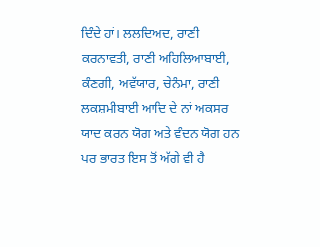ਦਿੰਦੇ ਹਾਂ। ਲਲਦਿਅਦ, ਰਾਣੀ ਕਰਨਾਵਤੀ, ਰਾਣੀ ਅਹਿਲਿਆਬਾਈ, ਕੰਣਗੀ, ਅਵੱਯਾਰ, ਚੇਨੰਮਾ, ਰਾਣੀ ਲਕਸ਼ਮੀਬਾਈ ਆਦਿ ਦੇ ਨਾਂ ਅਕਸਰ ਯਾਦ ਕਰਨ ਯੋਗ ਅਤੇ ਵੰਦਨ ਯੋਗ ਹਨ ਪਰ ਭਾਰਤ ਇਸ ਤੋਂ ਅੱਗੇ ਵੀ ਹੈ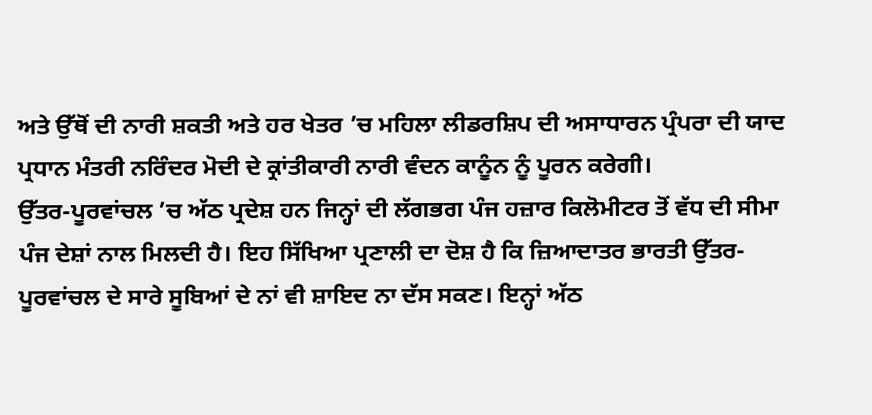ਅਤੇ ਉੱਥੋਂ ਦੀ ਨਾਰੀ ਸ਼ਕਤੀ ਅਤੇ ਹਰ ਖੇਤਰ ’ਚ ਮਹਿਲਾ ਲੀਡਰਸ਼ਿਪ ਦੀ ਅਸਾਧਾਰਨ ਪ੍ਰੰਪਰਾ ਦੀ ਯਾਦ ਪ੍ਰਧਾਨ ਮੰਤਰੀ ਨਰਿੰਦਰ ਮੋਦੀ ਦੇ ਕ੍ਰਾਂਤੀਕਾਰੀ ਨਾਰੀ ਵੰਦਨ ਕਾਨੂੰਨ ਨੂੰ ਪੂਰਨ ਕਰੇਗੀ।
ਉੱਤਰ-ਪੂਰਵਾਂਚਲ ’ਚ ਅੱਠ ਪ੍ਰਦੇਸ਼ ਹਨ ਜਿਨ੍ਹਾਂ ਦੀ ਲੱਗਭਗ ਪੰਜ ਹਜ਼ਾਰ ਕਿਲੋਮੀਟਰ ਤੋਂ ਵੱਧ ਦੀ ਸੀਮਾ ਪੰਜ ਦੇਸ਼ਾਂ ਨਾਲ ਮਿਲਦੀ ਹੈ। ਇਹ ਸਿੱਖਿਆ ਪ੍ਰਣਾਲੀ ਦਾ ਦੋਸ਼ ਹੈ ਕਿ ਜ਼ਿਆਦਾਤਰ ਭਾਰਤੀ ਉੱਤਰ-ਪੂਰਵਾਂਚਲ ਦੇ ਸਾਰੇ ਸੂਬਿਆਂ ਦੇ ਨਾਂ ਵੀ ਸ਼ਾਇਦ ਨਾ ਦੱਸ ਸਕਣ। ਇਨ੍ਹਾਂ ਅੱਠ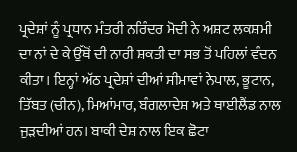ਪ੍ਰਦੇਸ਼ਾਂ ਨੂੰ ਪ੍ਰਧਾਨ ਮੰਤਰੀ ਨਰਿੰਦਰ ਮੋਦੀ ਨੇ ਅਸ਼ਟ ਲਕਸ਼ਮੀ ਦਾ ਨਾਂ ਦੇ ਕੇ ਉੱਥੋਂ ਦੀ ਨਾਰੀ ਸ਼ਕਤੀ ਦਾ ਸਭ ਤੋਂ ਪਹਿਲਾਂ ਵੰਦਨ ਕੀਤਾ। ਇਨ੍ਹਾਂ ਅੱਠ ਪ੍ਰਦੇਸ਼ਾਂ ਦੀਆਂ ਸੀਮਾਵਾਂ ਨੇਪਾਲ, ਭੂਟਾਨ, ਤਿੱਬਤ (ਚੀਨ), ਮਿਆਂਮਾਰ, ਬੰਗਲਾਦੇਸ਼ ਅਤੇ ਥਾਈਲੈਂਡ ਨਾਲ ਜੁੜਦੀਆਂ ਹਨ। ਬਾਕੀ ਦੇਸ਼ ਨਾਲ ਇਕ ਛੋਟਾ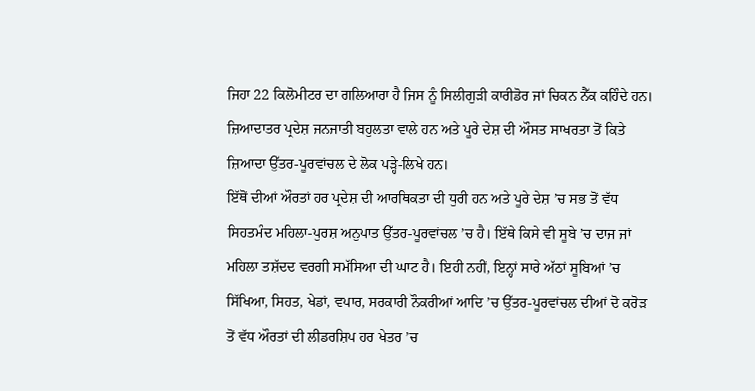ਜਿਹਾ 22 ਕਿਲੋਮੀਟਰ ਦਾ ਗਲਿਆਰਾ ਹੈ ਜਿਸ ਨੂੰ ਸਿਲੀਗੁੜੀ ਕਾਰੀਡੋਰ ਜਾਂ ਚਿਕਨ ਨੈੱਕ ਕਹਿੰਦੇ ਹਨ।
ਜ਼ਿਆਦਾਤਰ ਪ੍ਰਦੇਸ਼ ਜਨਜਾਤੀ ਬਹੁਲਤਾ ਵਾਲੇ ਹਨ ਅਤੇ ਪੂਰੇ ਦੇਸ਼ ਦੀ ਔਸਤ ਸਾਖਰਤਾ ਤੋਂ ਕਿਤੇ ਜ਼ਿਆਦਾ ਉੱਤਰ-ਪੂਰਵਾਂਚਲ ਦੇ ਲੋਕ ਪੜ੍ਹੇ-ਲਿਖੇ ਹਨ।
ਇੱਥੋਂ ਦੀਆਂ ਔਰਤਾਂ ਹਰ ਪ੍ਰਦੇਸ਼ ਦੀ ਆਰਥਿਕਤਾ ਦੀ ਧੁਰੀ ਹਨ ਅਤੇ ਪੂਰੇ ਦੇਸ਼ ’ਚ ਸਭ ਤੋਂ ਵੱਧ ਸਿਹਤਮੰਦ ਮਹਿਲਾ-ਪੁਰਸ਼ ਅਨੁਪਾਤ ਉੱਤਰ-ਪੂਰਵਾਂਚਲ ’ਚ ਹੈ। ਇੱਥੇ ਕਿਸੇ ਵੀ ਸੂਬੇ ’ਚ ਦਾਜ ਜਾਂ ਮਹਿਲਾ ਤਸ਼ੱਦਦ ਵਰਗੀ ਸਮੱਸਿਆ ਦੀ ਘਾਟ ਹੈ। ਇਹੀ ਨਹੀਂ, ਇਨ੍ਹਾਂ ਸਾਰੇ ਅੱਠਾਂ ਸੂਬਿਆਂ ’ਚ ਸਿੱਖਿਆ, ਸਿਹਤ, ਖੇਡਾਂ, ਵਪਾਰ, ਸਰਕਾਰੀ ਨੌਕਰੀਆਂ ਆਦਿ ’ਚ ਉੱਤਰ-ਪੂਰਵਾਂਚਲ ਦੀਆਂ ਦੋ ਕਰੋੜ ਤੋਂ ਵੱਧ ਔਰਤਾਂ ਦੀ ਲੀਡਰਸ਼ਿਪ ਹਰ ਖੇਤਰ ’ਚ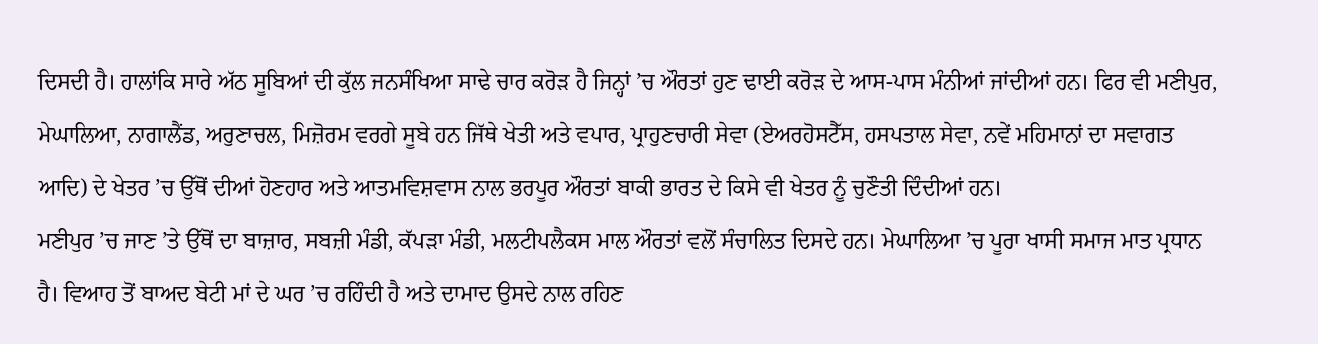ਦਿਸਦੀ ਹੈ। ਹਾਲਾਂਕਿ ਸਾਰੇ ਅੱਠ ਸੂਬਿਆਂ ਦੀ ਕੁੱਲ ਜਨਸੰਖਿਆ ਸਾਢੇ ਚਾਰ ਕਰੋੜ ਹੈ ਜਿਨ੍ਹਾਂ ’ਚ ਔਰਤਾਂ ਹੁਣ ਢਾਈ ਕਰੋੜ ਦੇ ਆਸ-ਪਾਸ ਮੰਨੀਆਂ ਜਾਂਦੀਆਂ ਹਨ। ਫਿਰ ਵੀ ਮਣੀਪੁਰ, ਮੇਘਾਲਿਆ, ਨਾਗਾਲੈਂਡ, ਅਰੁਣਾਚਲ, ਮਿਜ਼ੋਰਮ ਵਰਗੇ ਸੂਬੇ ਹਨ ਜਿੱਥੇ ਖੇਤੀ ਅਤੇ ਵਪਾਰ, ਪ੍ਰਾਹੁਣਚਾਰੀ ਸੇਵਾ (ਏਅਰਹੋਸਟੈੱਸ, ਹਸਪਤਾਲ ਸੇਵਾ, ਨਵੇਂ ਮਹਿਮਾਨਾਂ ਦਾ ਸਵਾਗਤ ਆਦਿ) ਦੇ ਖੇਤਰ ’ਚ ਉੱਥੋਂ ਦੀਆਂ ਹੋਣਹਾਰ ਅਤੇ ਆਤਮਵਿਸ਼ਵਾਸ ਨਾਲ ਭਰਪੂਰ ਔਰਤਾਂ ਬਾਕੀ ਭਾਰਤ ਦੇ ਕਿਸੇ ਵੀ ਖੇਤਰ ਨੂੰ ਚੁਣੌਤੀ ਦਿੰਦੀਆਂ ਹਨ।
ਮਣੀਪੁਰ ’ਚ ਜਾਣ ’ਤੇ ਉੱਥੋਂ ਦਾ ਬਾਜ਼ਾਰ, ਸਬਜ਼ੀ ਮੰਡੀ, ਕੱਪੜਾ ਮੰਡੀ, ਮਲਟੀਪਲੈਕਸ ਮਾਲ ਔਰਤਾਂ ਵਲੋਂ ਸੰਚਾਲਿਤ ਦਿਸਦੇ ਹਨ। ਮੇਘਾਲਿਆ ’ਚ ਪੂਰਾ ਖਾਸੀ ਸਮਾਜ ਮਾਤ ਪ੍ਰਧਾਨ ਹੈ। ਵਿਆਹ ਤੋਂ ਬਾਅਦ ਬੇਟੀ ਮਾਂ ਦੇ ਘਰ ’ਚ ਰਹਿੰਦੀ ਹੈ ਅਤੇ ਦਾਮਾਦ ਉਸਦੇ ਨਾਲ ਰਹਿਣ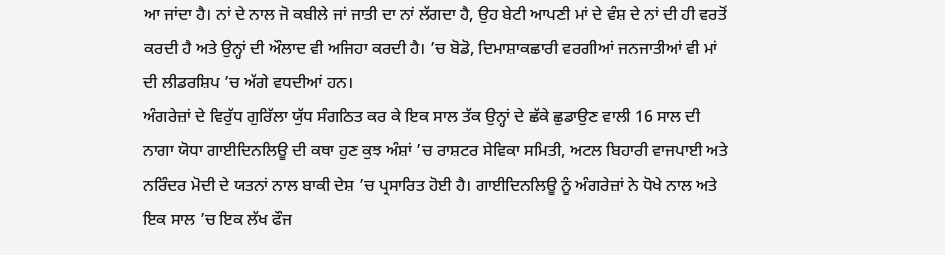ਆ ਜਾਂਦਾ ਹੈ। ਨਾਂ ਦੇ ਨਾਲ ਜੋ ਕਬੀਲੇ ਜਾਂ ਜਾਤੀ ਦਾ ਨਾਂ ਲੱਗਦਾ ਹੈ, ਉਹ ਬੇਟੀ ਆਪਣੀ ਮਾਂ ਦੇ ਵੰਸ਼ ਦੇ ਨਾਂ ਦੀ ਹੀ ਵਰਤੋਂ ਕਰਦੀ ਹੈ ਅਤੇ ਉਨ੍ਹਾਂ ਦੀ ਔਲਾਦ ਵੀ ਅਜਿਹਾ ਕਰਦੀ ਹੈ। ’ਚ ਬੋਡੋ, ਦਿਮਾਸ਼ਾਕਛਾਰੀ ਵਰਗੀਆਂ ਜਨਜਾਤੀਆਂ ਵੀ ਮਾਂ ਦੀ ਲੀਡਰਸ਼ਿਪ ’ਚ ਅੱਗੇ ਵਧਦੀਆਂ ਹਨ।
ਅੰਗਰੇਜ਼ਾਂ ਦੇ ਵਿਰੁੱਧ ਗੁਰਿੱਲਾ ਯੁੱਧ ਸੰਗਠਿਤ ਕਰ ਕੇ ਇਕ ਸਾਲ ਤੱਕ ਉਨ੍ਹਾਂ ਦੇ ਛੱਕੇ ਛੁਡਾਉਣ ਵਾਲੀ 16 ਸਾਲ ਦੀ ਨਾਗਾ ਯੋਧਾ ਗਾਈਦਿਨਲਿਊ ਦੀ ਕਥਾ ਹੁਣ ਕੁਝ ਅੰਸ਼ਾਂ ’ਚ ਰਾਸ਼ਟਰ ਸੇਵਿਕਾ ਸਮਿਤੀ, ਅਟਲ ਬਿਹਾਰੀ ਵਾਜਪਾਈ ਅਤੇ ਨਰਿੰਦਰ ਮੋਦੀ ਦੇ ਯਤਨਾਂ ਨਾਲ ਬਾਕੀ ਦੇਸ਼ ’ਚ ਪ੍ਰਸਾਰਿਤ ਹੋਈ ਹੈ। ਗਾਈਦਿਨਲਿਊ ਨੂੰ ਅੰਗਰੇਜ਼ਾਂ ਨੇ ਧੋਖੇ ਨਾਲ ਅਤੇ ਇਕ ਸਾਲ ’ਚ ਇਕ ਲੱਖ ਫੌਜ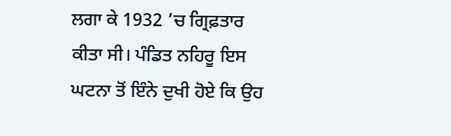ਲਗਾ ਕੇ 1932 ’ਚ ਗ੍ਰਿਫ਼ਤਾਰ ਕੀਤਾ ਸੀ। ਪੰਡਿਤ ਨਹਿਰੂ ਇਸ ਘਟਨਾ ਤੋਂ ਇੰਨੇ ਦੁਖੀ ਹੋਏ ਕਿ ਉਹ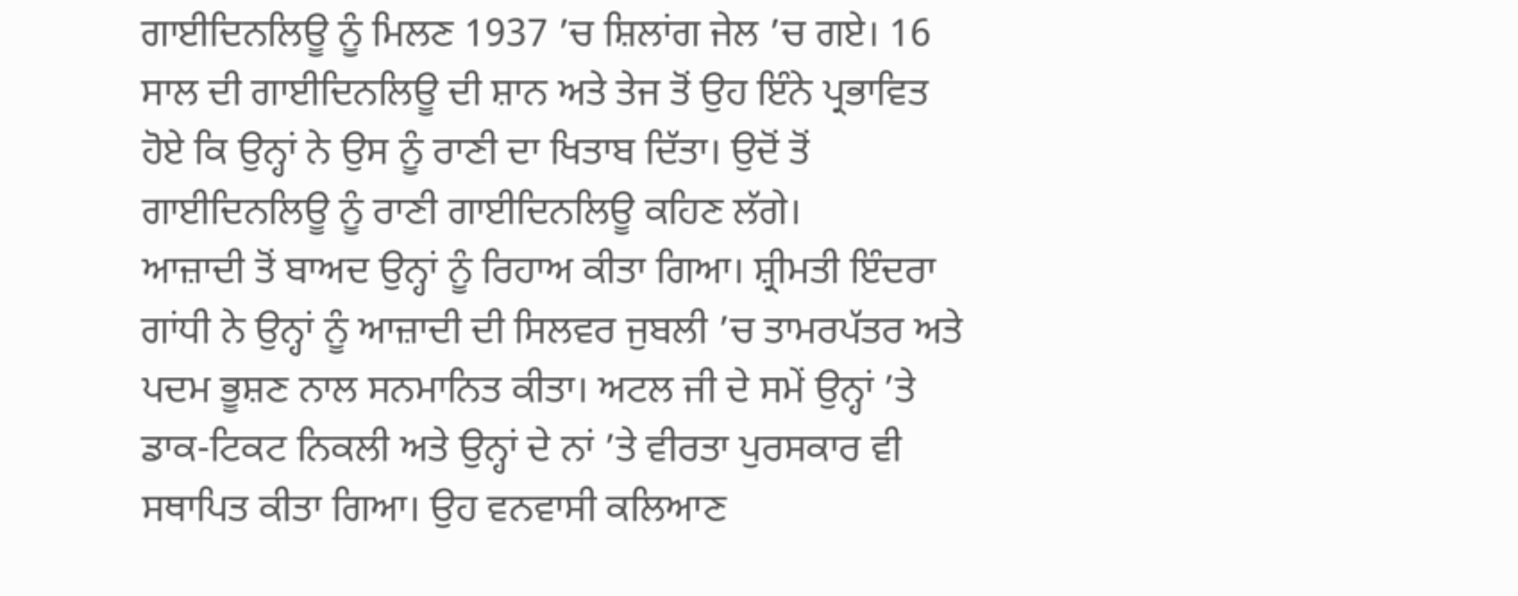ਗਾਈਦਿਨਲਿਊ ਨੂੰ ਮਿਲਣ 1937 ’ਚ ਸ਼ਿਲਾਂਗ ਜੇਲ ’ਚ ਗਏ। 16 ਸਾਲ ਦੀ ਗਾਈਦਿਨਲਿਊ ਦੀ ਸ਼ਾਨ ਅਤੇ ਤੇਜ ਤੋਂ ਉਹ ਇੰਨੇ ਪ੍ਰਭਾਵਿਤ ਹੋਏ ਕਿ ਉਨ੍ਹਾਂ ਨੇ ਉਸ ਨੂੰ ਰਾਣੀ ਦਾ ਖਿਤਾਬ ਦਿੱਤਾ। ਉਦੋਂ ਤੋਂ ਗਾਈਦਿਨਲਿਊ ਨੂੰ ਰਾਣੀ ਗਾਈਦਿਨਲਿਊ ਕਹਿਣ ਲੱਗੇ।
ਆਜ਼ਾਦੀ ਤੋਂ ਬਾਅਦ ਉਨ੍ਹਾਂ ਨੂੰ ਰਿਹਾਅ ਕੀਤਾ ਗਿਆ। ਸ਼੍ਰੀਮਤੀ ਇੰਦਰਾ ਗਾਂਧੀ ਨੇ ਉਨ੍ਹਾਂ ਨੂੰ ਆਜ਼ਾਦੀ ਦੀ ਸਿਲਵਰ ਜੁਬਲੀ ’ਚ ਤਾਮਰਪੱਤਰ ਅਤੇ ਪਦਮ ਭੂਸ਼ਣ ਨਾਲ ਸਨਮਾਨਿਤ ਕੀਤਾ। ਅਟਲ ਜੀ ਦੇ ਸਮੇਂ ਉਨ੍ਹਾਂ ’ਤੇ ਡਾਕ-ਟਿਕਟ ਨਿਕਲੀ ਅਤੇ ਉਨ੍ਹਾਂ ਦੇ ਨਾਂ ’ਤੇ ਵੀਰਤਾ ਪੁਰਸਕਾਰ ਵੀ ਸਥਾਪਿਤ ਕੀਤਾ ਗਿਆ। ਉਹ ਵਨਵਾਸੀ ਕਲਿਆਣ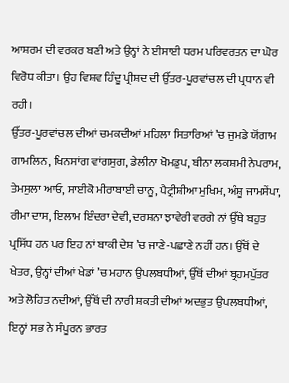ਆਸ਼ਰਮ ਦੀ ਵਰਕਰ ਬਣੀ ਅਤੇ ਉਨ੍ਹਾਂ ਨੇ ਈਸਾਈ ਧਰਮ ਪਰਿਵਰਤਨ ਦਾ ਘੋਰ ਵਿਰੋਧ ਕੀਤਾ। ਉਹ ਵਿਸ਼ਵ ਹਿੰਦੂ ਪ੍ਰੀਸ਼ਦ ਦੀ ਉੱਤਰ-ਪੂਰਵਾਂਚਲ ਦੀ ਪ੍ਰਧਾਨ ਵੀ ਰਹੀ।
ਉੱਤਰ-ਪੂਰਵਾਂਚਲ ਦੀਆਂ ਚਮਕਦੀਆਂ ਮਹਿਲਾ ਸਿਤਾਰਿਆਂ ’ਚ ਜੁਮਡੇ ਯੋਂਗਾਮ ਗਾਮਲਿਨ, ਖਿਨਸਾਂਗ ਵਾਂਗਸੁਗ, ਡੇਲੀਨਾ ਖੋਮਡੁਪ, ਬੀਨਾ ਲਕਸ਼ਮੀ ਨੇਪਰਾਮ, ਤੇਮਸੁਲਾ ਆਓ, ਸਾਈਕੋ ਮੀਰਾਬਾਈ ਚਾਨੂ, ਪੈਟ੍ਰੀਸ਼ੀਆ ਮੁਖਿਮ, ਅੰਸ਼ੂ ਜਾਮਸੇਂਪਾ, ਰੀਮਾ ਦਾਸ, ਇਲਾਮ ਇੰਦਰਾ ਦੇਵੀ, ਦਰਸ਼ਨਾ ਝਾਵੇਰੀ ਵਰਗੇ ਨਾਂ ਉੱਥੇ ਬਹੁਤ ਪ੍ਰਸਿੱਧ ਹਨ ਪਰ ਇਹ ਨਾਂ ਬਾਕੀ ਦੇਸ਼ ’ਚ ਜਾਣੇ-ਪਛਾਣੇ ਨਹੀਂ ਹਨ। ਉੱਥੋਂ ਦੇ ਖੇਤਰ, ਉਨ੍ਹਾਂ ਦੀਆਂ ਖੇਡਾਂ ’ਚ ਮਹਾਨ ਉਪਲਬਧੀਆਂ, ਉੱਥੋਂ ਦੀਆਂ ਬ੍ਰਹਮਪੁੱਤਰ ਅਤੇ ਲੋਹਿਤ ਨਦੀਆਂ, ਉੱਥੋਂ ਦੀ ਨਾਰੀ ਸ਼ਕਤੀ ਦੀਆਂ ਅਦਭੁਤ ਉਪਲਬਧੀਆਂ, ਇਨ੍ਹਾਂ ਸਭ ਨੇ ਸੰਪੂਰਨ ਭਾਰਤ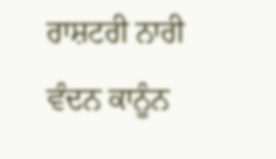ਰਾਸ਼ਟਰੀ ਨਾਰੀ ਵੰਦਨ ਕਾਨੂੰਨ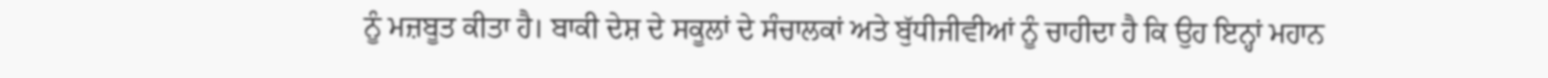ਨੂੰ ਮਜ਼ਬੂਤ ਕੀਤਾ ਹੈ। ਬਾਕੀ ਦੇਸ਼ ਦੇ ਸਕੂਲਾਂ ਦੇ ਸੰਚਾਲਕਾਂ ਅਤੇ ਬੁੱਧੀਜੀਵੀਆਂ ਨੂੰ ਚਾਹੀਦਾ ਹੈ ਕਿ ਉਹ ਇਨ੍ਹਾਂ ਮਹਾਨ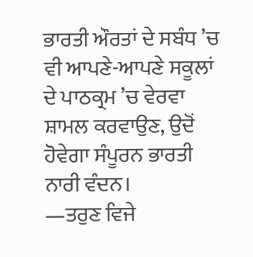ਭਾਰਤੀ ਔਰਤਾਂ ਦੇ ਸਬੰਧ ’ਚ ਵੀ ਆਪਣੇ-ਆਪਣੇ ਸਕੂਲਾਂ ਦੇ ਪਾਠਕ੍ਰਮ ’ਚ ਵੇਰਵਾ ਸ਼ਾਮਲ ਕਰਵਾਉਣ, ਉਦੋਂ ਹੋਵੇਗਾ ਸੰਪੂਰਨ ਭਾਰਤੀ ਨਾਰੀ ਵੰਦਨ।
—ਤਰੁਣ ਵਿਜੇ